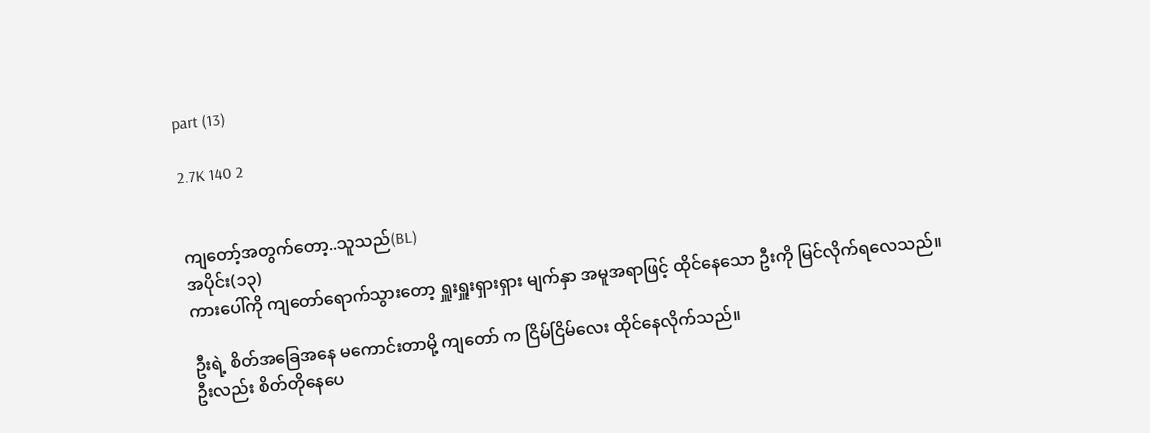part (13)

2.7K 140 2


ကျတော့်အတွက်တော့..သူသည်(BL)
အပိုင်း(၁၃)
ကားပေါ်ကို ကျတော်ရောက်သွားတော့ ရှူးရှူးရှားရှား မျက်နှာ အမူအရာဖြင့် ထိုင်နေသော ဦးကို မြင်လိုက်ရလေသည်။

ဦးရဲ့ စိတ်အခြေအနေ မကောင်းတာမို့ ကျတော် က ငြိမ်ငြိမ်လေး ထိုင်နေလိုက်သည်။
ဦးလည်း စိတ်တိုနေပေ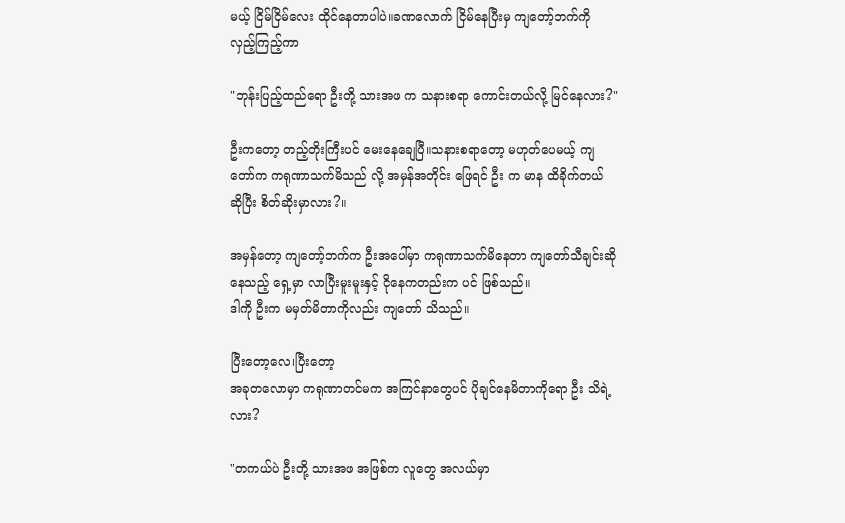မယ့် ငြိမ်ငြိမ်လေး ထိုင်နေတာပါပဲ။ခဏလောက် ငြိမ်နေပြီးမှ ကျတော့်ဘက်ကို လှည့်ကြည့်ကာ

"ဘုန်းပြည့်ထည်ရော ဦးတို့ သားအဖ က သနားစရာ ကောင်းတယ်လို့ မြင်နေလား?"

ဦးကတော့ တည့်တိုးကြီးပင် မေးနေချေပြီ။သနားစရာတော့ မဟုတ်ပေမယ့် ကျတော်က ကရုဏာသက်မိသည် လို့ အမှန်အတိုင်း ဖြေရင် ဦး က မာန ထိခိုက်တယ် ဆိုပြီး စိတ်ဆိုးမှာလား?။

အမှန်တော့ ကျတော့်ဘက်က ဦးအပေါ်မှာ ကရုဏာသက်မိနေတာ ကျတော်သီချင်းဆိုနေသည့် ရှေ့မှာ လာပြီးမူးမူးနှင့် ငိုနေကတည်းက ပင် ဖြစ်သည်။
ဒါကို ဦးက မမှတ်မိတာကိုလည်း ကျတော် သိသည်။

ပြီးတော့လေ၊ပြီးတော့
အခုတလောမှာ ကရုဏာတင်မက အကြင်နာတွေပင် ပိုချင်နေမိတာကိုရော ဦး သိရဲ့လား?

"တကယ်ပဲ ဦးတို့ သားအဖ အဖြစ်က လူတွေ အလယ်မှာ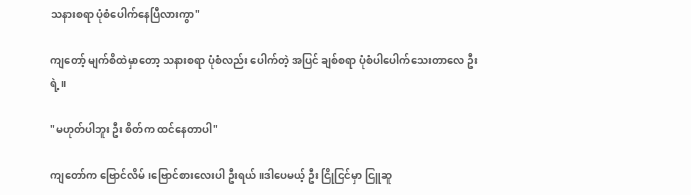သနားစရာ ပုံစံပေါက်နေပြီလားကွာ"

ကျတော့် မျက်စိထဲမှာတော့ သနားစရာ ပုံစံလည်း ပေါက်တဲ့ အပြင် ချစ်စရာ ပုံစံပါပေါက်သေးတာလေ ဦးရဲ့။

"မဟုတ်ပါဘူး ဦး စိတ်က ထင်နေတာပါ"

ကျတော်က ဗြောင်လိမ်၊ဗြောင်စားလေးပါ ဦးရယ်။ဒါပေမယ့် ဦး ငြိုငြင်မှာ ငြူဆူ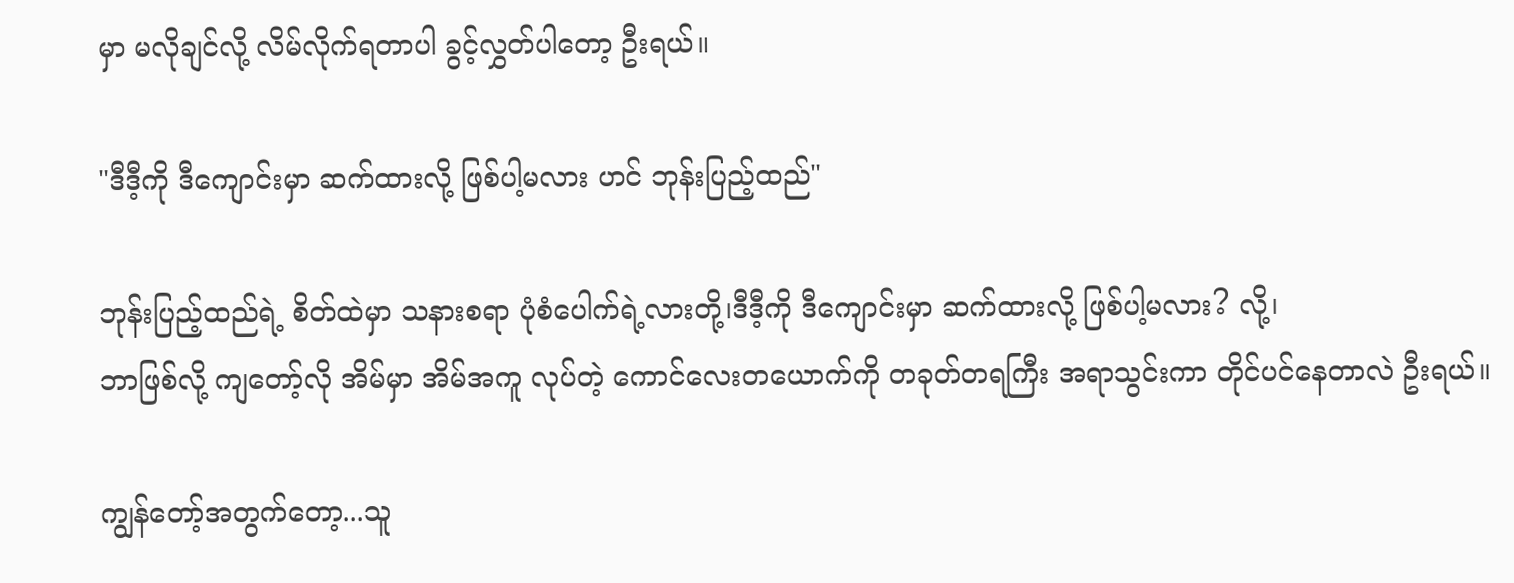မှာ မလိုချင်လို့ လိမ်လိုက်ရတာပါ ခွင့်လွှတ်ပါတော့ ဦးရယ်။

"ဒီဒီ့ကို ဒီကျောင်းမှာ ဆက်ထားလို့ ဖြစ်ပါ့မလား ဟင် ဘုန်းပြည့်ထည်"

ဘုန်းပြည့်ထည်ရဲ့ စိတ်ထဲမှာ သနားစရာ ပုံစံပေါက်ရဲ့လားတို့၊ဒီဒီ့ကို ဒီကျောင်းမှာ ဆက်ထားလို့ ဖြစ်ပါ့မလား? လို့၊
ဘာဖြစ်လို့ ကျတော့်လို အိမ်မှာ အိမ်အကူ လုပ်တဲ့ ကောင်လေးတယောက်ကို တခုတ်တရကြီး အရာသွင်းကာ တိုင်ပင်နေတာလဲ ဦးရယ်။

ကျွန်တော့်အတွက်တော့...သူ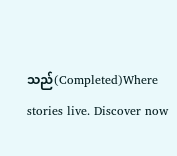သည်(Completed)Where stories live. Discover now